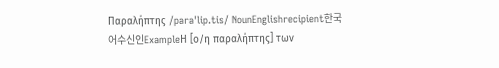Παραλήπτης /paraˈlip.tis/ NounEnglishrecipient한국어수신인ExampleΗ [ο/η παραλήπτης] των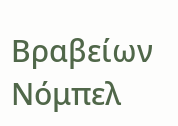Βραβείων Νόμπελ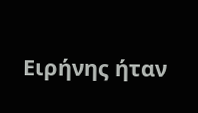Ειρήνης ήταν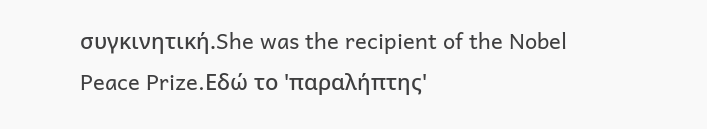συγκινητική.She was the recipient of the Nobel Peace Prize.Εδώ το 'παραλήπτης'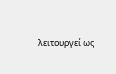λειτουργεί ως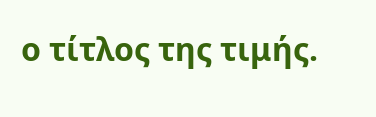ο τίτλος της τιμής.